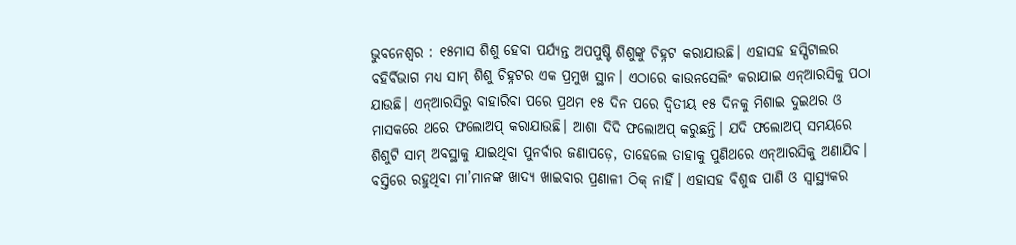ଭୁବନେଶ୍ୱର : ୧୫ମାସ ଶିଶୁ ହେବା ପର୍ଯ୍ୟନ୍ତ ଅପପୁଷ୍ଟି ଶିଶୁଙ୍କୁ ଚିହ୍ନଟ କରାଯାଉଛି। ଏହାସହ ହସ୍ପିଟାଲର ବହିର୍ବିଭାଗ ମଧ୍ୟ ସାମ୍ ଶିଶୁ ଚିହ୍ନଟର ଏକ ପ୍ରମୁଖ ସ୍ଥାନ। ଏଠାରେ କାଉନସେଲିଂ କରାଯାଇ ଏନ୍ଆରସିକୁ ପଠା ଯାଉଛି। ଏନ୍ଆରସିରୁ ବାହାରିବା ପରେ ପ୍ରଥମ ୧୫ ଦିନ ପରେ ଦ୍ବିତୀୟ ୧୫ ଦିନକୁ ମିଶାଇ ଦୁଇଥର ଓ ମାସକରେ ଥରେ ଫଲୋଅପ୍ କରାଯାଉଛି। ଆଶା ଦିଦି ଫଲୋଅପ୍ କରୁଛନ୍ତି। ଯଦି ଫଲୋଅପ୍ ସମୟରେ ଶିଶୁଟି ସାମ୍ ଅବସ୍ଥାକୁ ଯାଇଥିବା ପୁନର୍ବାର ଜଣାପଡ଼େ, ତାହେଲେ ତାହାକୁ ପୁଣିଥରେ ଏନ୍ଆରସିକୁ ଅଣାଯିବ।
ବସ୍ତିରେ ରହୁଥିବା ମା’ମାନଙ୍କ ଖାଦ୍ୟ ଖାଇବାର ପ୍ରଣାଳୀ ଠିକ୍ ନାହିଁ। ଏହାସହ ବିଶୁଦ୍ଧ ପାଣି ଓ ସ୍ବାସ୍ଥ୍ୟକର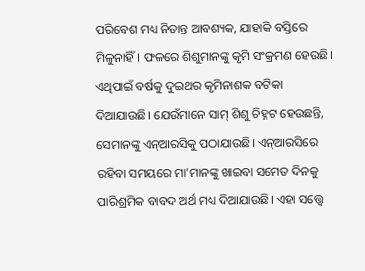ପରିବେଶ ମଧ୍ୟ ନିତାନ୍ତ ଆବଶ୍ୟକ, ଯାହାକି ବସ୍ତିରେ ମିଳୁନାହିଁ। ଫଳରେ ଶିଶୁମାନଙ୍କୁ କୃମି ସଂକ୍ରମଣ ହେଉଛି। ଏଥିପାଇଁ ବର୍ଷକୁ ଦୁଇଥର କୃମିନାଶକ ବଟିକା ଦିଆଯାଉଛି। ଯେଉଁମାନେ ସାମ୍ ଶିଶୁ ଚିହ୍ନଟ ହେଉଛନ୍ତି, ସେମାନଙ୍କୁ ଏନ୍ଆରସିକୁ ପଠାଯାଉଛି। ଏନ୍ଆରସିରେ ରହିବା ସମୟରେ ମା’ମାନଙ୍କୁ ଖାଇବା ସମେତ ଦିନକୁ ପାରିଶ୍ରମିକ ବାବଦ ଅର୍ଥ ମଧ୍ୟ ଦିଆଯାଉଛି। ଏହା ସତ୍ତ୍ବେ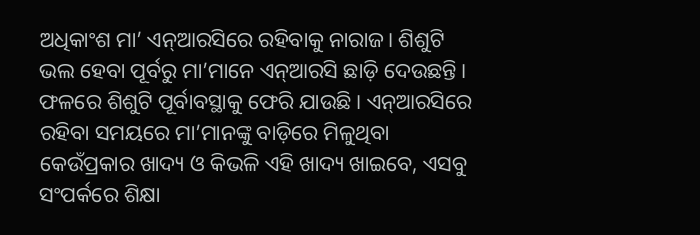ଅଧିକାଂଶ ମା’ ଏନ୍ଆରସିରେ ରହିବାକୁ ନାରାଜ। ଶିଶୁଟି ଭଲ ହେବା ପୂର୍ବରୁ ମା’ମାନେ ଏନ୍ଆରସି ଛାଡ଼ି ଦେଉଛନ୍ତି। ଫଳରେ ଶିଶୁଟି ପୂର୍ବାବସ୍ଥାକୁ ଫେରି ଯାଉଛି। ଏନ୍ଆରସିରେ ରହିବା ସମୟରେ ମା’ମାନଙ୍କୁ ବାଡ଼ିରେ ମିଳୁଥିବା କେଉଁପ୍ରକାର ଖାଦ୍ୟ ଓ କିଭଳି ଏହି ଖାଦ୍ୟ ଖାଇବେ, ଏସବୁ ସଂପର୍କରେ ଶିକ୍ଷା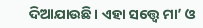ଦିଆଯାଉଛି। ଏହା ସତ୍ତ୍ବେ ମା’ ଓ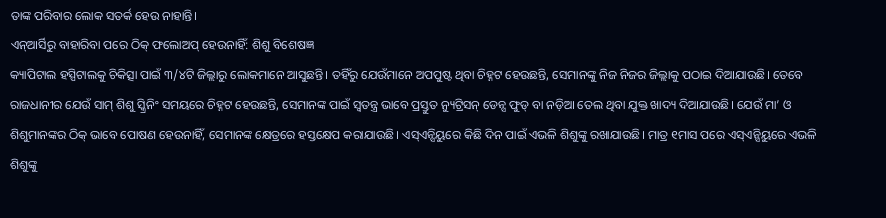ତାଙ୍କ ପରିବାର ଲୋକ ସତର୍କ ହେଉ ନାହାନ୍ତି।
ଏନ୍ଆର୍ସିରୁ ବାହାରିବା ପରେ ଠିକ୍ ଫଲୋଅପ୍ ହେଉନାହିଁ: ଶିଶୁ ବିଶେଷଜ୍ଞ
କ୍ୟାପିଟାଲ ହସ୍ପିଟାଲକୁ ଚିକିତ୍ସା ପାଇଁ ୩/୪ଟି ଜିଲ୍ଲାରୁ ଲୋକମାନେ ଆସୁଛନ୍ତି। ତହିଁରୁ ଯେଉଁମାନେ ଅପପୁଷ୍ଟ ଥିବା ଚିହ୍ନଟ ହେଉଛନ୍ତି, ସେମାନଙ୍କୁ ନିଜ ନିଜର ଜିଲ୍ଲାକୁ ପଠାଇ ଦିଆଯାଉଛି। ତେବେ ରାଜଧାନୀର ଯେଉଁ ସାମ୍ ଶିଶୁ ସ୍କ୍ରିନିଂ ସମୟରେ ଚିହ୍ନଟ ହେଉଛନ୍ତି, ସେମାନଙ୍କ ପାଇଁ ସ୍ବତନ୍ତ୍ର ଭାବେ ପ୍ରସ୍ତୁତ ନ୍ୟୁଟ୍ରିସନ୍ ଡେନ୍ସ ଫୁଡ୍ ବା ନଡ଼ିଆ ତେଲ ଥିବା ଯୁକ୍ତ ଖାଦ୍ୟ ଦିଆଯାଉଛି। ଯେଉଁ ମା’ ଓ ଶିଶୁମାନଙ୍କର ଠିକ୍ ଭାବେ ପୋଷଣ ହେଉନାହିଁ, ସେମାନଙ୍କ କ୍ଷେତ୍ରରେ ହସ୍ତକ୍ଷେପ କରାଯାଉଛି। ଏସ୍ଏନ୍ସିୟୁରେ କିଛି ଦିନ ପାଇଁ ଏଭଳି ଶିଶୁଙ୍କୁ ରଖାଯାଉଛି। ମାତ୍ର ୧ମାସ ପରେ ଏସ୍ଏନ୍ସିୟୁରେ ଏଭଳି ଶିଶୁଙ୍କୁ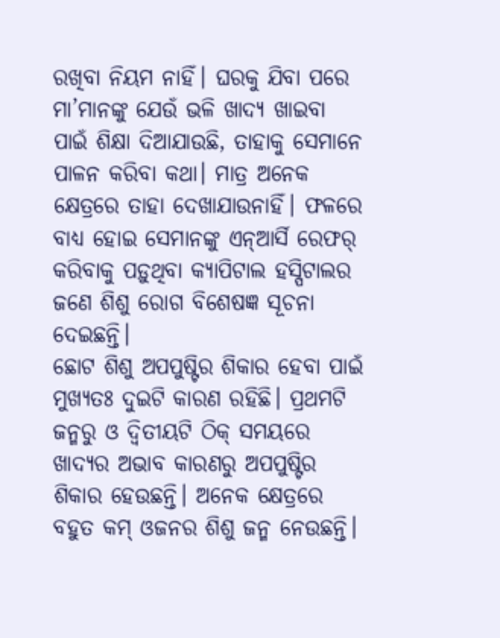ରଖିବା ନିୟମ ନାହିଁ। ଘରକୁ ଯିବା ପରେ ମା’ମାନଙ୍କୁ ଯେଉଁ ଭଳି ଖାଦ୍ୟ ଖାଇବା ପାଇଁ ଶିକ୍ଷା ଦିଆଯାଉଛି, ତାହାକୁ ସେମାନେ ପାଳନ କରିବା କଥା। ମାତ୍ର ଅନେକ କ୍ଷେତ୍ରରେ ତାହା ଦେଖାଯାଉନାହିଁ। ଫଳରେ ବାଧ୍ୟ ହୋଇ ସେମାନଙ୍କୁ ଏନ୍ଆର୍ସି ରେଫର୍ କରିବାକୁ ପଡ଼ୁଥିବା କ୍ୟାପିଟାଲ ହସ୍ପିଟାଲର ଜଣେ ଶିଶୁ ରୋଗ ବିଶେଷଜ୍ଞ ସୂଚନା ଦେଇଛନ୍ତି।
ଛୋଟ ଶିଶୁ ଅପପୁଷ୍ଟିର ଶିକାର ହେବା ପାଇଁ ମୁଖ୍ୟତଃ ଦୁଇଟି କାରଣ ରହିଛି। ପ୍ରଥମଟି ଜନ୍ମରୁ ଓ ଦ୍ବିତୀୟଟି ଠିକ୍ ସମୟରେ ଖାଦ୍ୟର ଅଭାବ କାରଣରୁ ଅପପୁଷ୍ଟିର ଶିକାର ହେଉଛନ୍ତି। ଅନେକ କ୍ଷେତ୍ରରେ ବହୁତ କମ୍ ଓଜନର ଶିଶୁ ଜନ୍ମ ନେଉଛନ୍ତି।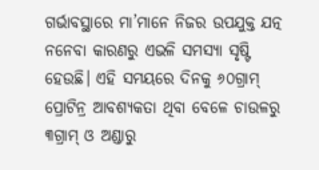ଗର୍ଭାବସ୍ଥାରେ ମା’ମାନେ ନିଜର ଉପଯୁକ୍ତ ଯତ୍ନ ନନେବା କାରଣରୁ ଏଭଳି ସମସ୍ୟା ସୃଷ୍ଟି ହେଉଛି। ଏହି ସମୟରେ ଦିନକୁ ୬୦ଗ୍ରାମ୍ ପ୍ରୋଟିନ୍ର ଆବଶ୍ୟକତା ଥିବା ବେଳେ ଚାଉଳରୁ ୩ଗ୍ରାମ୍ ଓ ଅଣ୍ଡାରୁ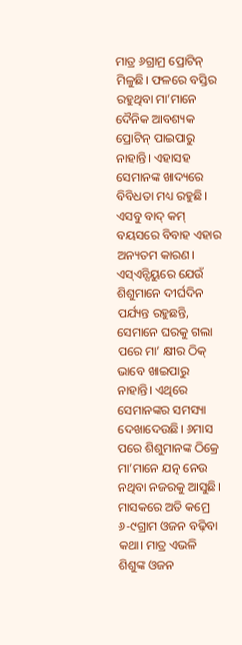ମାତ୍ର ୬ଗ୍ରାମ୍ର ପ୍ରୋଟିନ୍ ମିଳୁଛି। ଫଳରେ ବସ୍ତିର ରହୁଥିବା ମା’ମାନେ ଦୈନିକ ଆବଶ୍ୟକ ପ୍ରୋଟିନ୍ ପାଇପାରୁ ନାହାନ୍ତି। ଏହାସହ ସେମାନଙ୍କ ଖାଦ୍ୟରେ ବିବିଧତା ମଧ୍ୟ ରହୁଛି। ଏସବୁ ବାଦ୍ କମ୍ ବୟସରେ ବିବାହ ଏହାର ଅନ୍ୟତମ କାରଣ। ଏସ୍ଏନ୍ସିୟୁରେ ଯେଉଁ ଶିଶୁମାନେ ଦୀର୍ଘଦିନ ପର୍ଯ୍ୟନ୍ତ ରହୁଛନ୍ତି, ସେମାନେ ଘରକୁ ଗଲା ପରେ ମା’ କ୍ଷୀର ଠିକ୍ ଭାବେ ଖାଇପାରୁ ନାହାନ୍ତି। ଏଥିରେ ସେମାନଙ୍କର ସମସ୍ୟା ଦେଖାଦେଉଛି। ୬ମାସ ପରେ ଶିଶୁମାନଙ୍କ ଠିକ୍ରେ ମା’ମାନେ ଯତ୍ନ ନେଉ ନଥିବା ନଜରକୁ ଆସୁଛି। ମାସକରେ ଅତି କମ୍ରେ ୬-୯ଗ୍ରାମ ଓଜନ ବଢ଼ିବା କଥା। ମାତ୍ର ଏଭଳି ଶିଶୁଙ୍କ ଓଜନ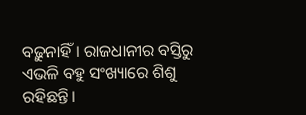ବଢ଼ୁନାହିଁ। ରାଜଧାନୀର ବସ୍ତିରୁ ଏଭଳି ବହୁ ସଂଖ୍ୟାରେ ଶିଶୁ ରହିଛନ୍ତି।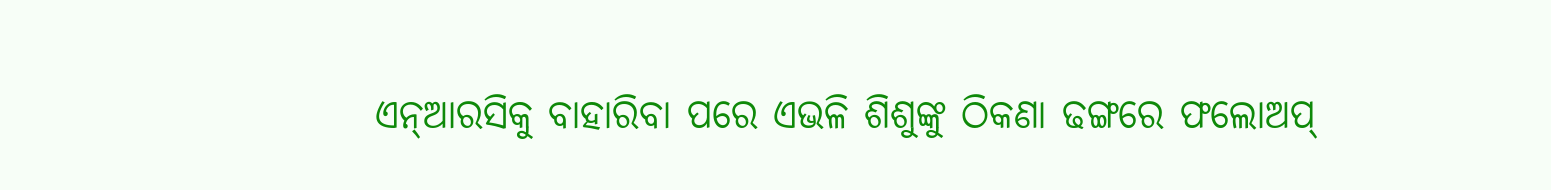ଏନ୍ଆରସିକୁ ବାହାରିବା ପରେ ଏଭଳି ଶିଶୁଙ୍କୁ ଠିକଣା ଢଙ୍ଗରେ ଫଲୋଅପ୍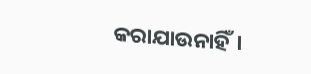କରାଯାଉନାହିଁ।